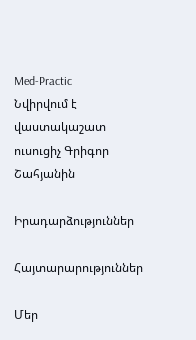Med-Practic
Նվիրվում է վաստակաշատ ուսուցիչ Գրիգոր Շահյանին

Իրադարձություններ

Հայտարարություններ

Մեր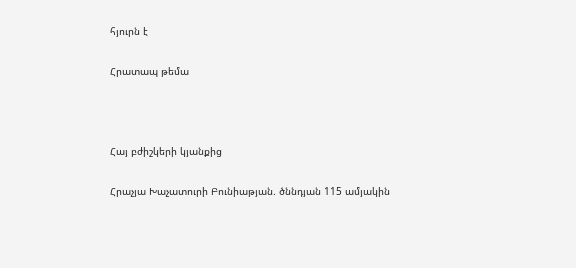հյուրն է

Հրատապ թեմա



Հայ բժիշկերի կյանքից

Հրաչյա Խաչատուրի Բունիաթյան. ծննդյան 115 ամյակին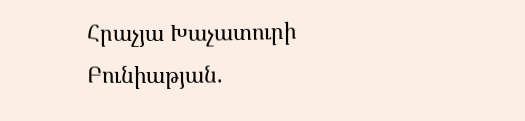Հրաչյա Խաչատուրի Բունիաթյան.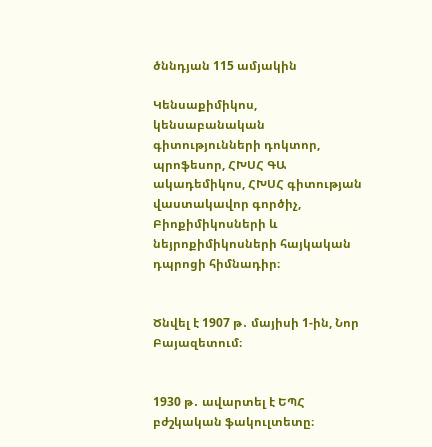ծննդյան 115 ամյակին

Կենսաքիմիկոս, կենսաբանական գիտությունների դոկտոր, պրոֆեսոր, ՀԽՍՀ ԳԱ ակադեմիկոս, ՀԽՍՀ գիտության վաստակավոր գործիչ, Բիոքիմիկոսների և նեյրոքիմիկոսների հայկական դպրոցի հիմնադիր։


Ծնվել է 1907 թ․ մայիսի 1-ին, Նոր Բայազետում։


1930 թ․ ավարտել է ԵՊՀ բժշկական ֆակուլտետը։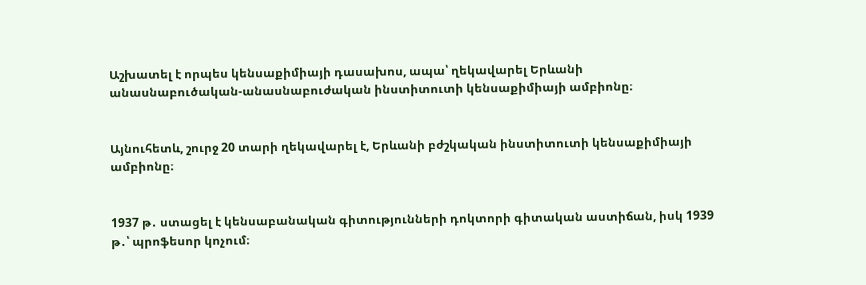Աշխատել է որպես կենսաքիմիայի դասախոս, ապա՝ ղեկավարել Երևանի անասնաբուծական-անասնաբուժական ինստիտուտի կենսաքիմիայի ամբիոնը։


Այնուհետև, շուրջ 20 տարի ղեկավարել է, Երևանի բժշկական ինստիտուտի կենսաքիմիայի ամբիոնը։


1937 թ․ ստացել է կենսաբանական գիտությունների դոկտորի գիտական աստիճան, իսկ 1939 թ․՝ պրոֆեսոր կոչում։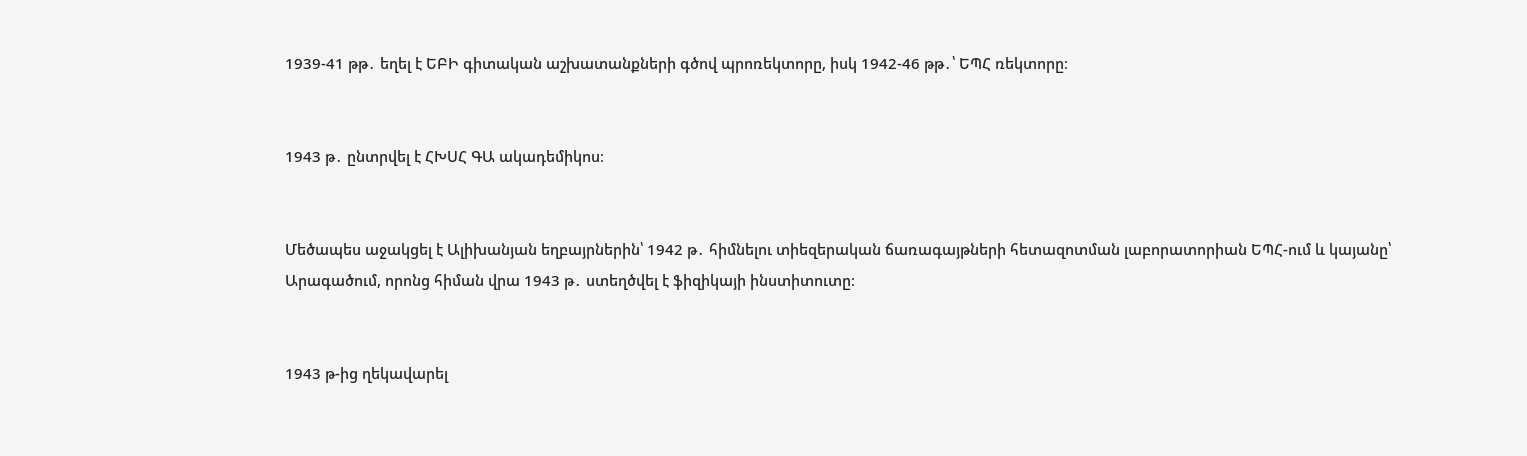1939-41 թթ․ եղել է ԵԲԻ գիտական աշխատանքների գծով պրոռեկտորը, իսկ 1942-46 թթ․՝ ԵՊՀ ռեկտորը։


1943 թ․ ընտրվել է ՀԽՍՀ ԳԱ ակադեմիկոս։


Մեծապես աջակցել է Ալիխանյան եղբայրներին՝ 1942 թ․ հիմնելու տիեզերական ճառագայթների հետազոտման լաբորատորիան ԵՊՀ-ում և կայանը՝ Արագածում, որոնց հիման վրա 1943 թ․ ստեղծվել է ֆիզիկայի ինստիտուտը։


1943 թ-ից ղեկավարել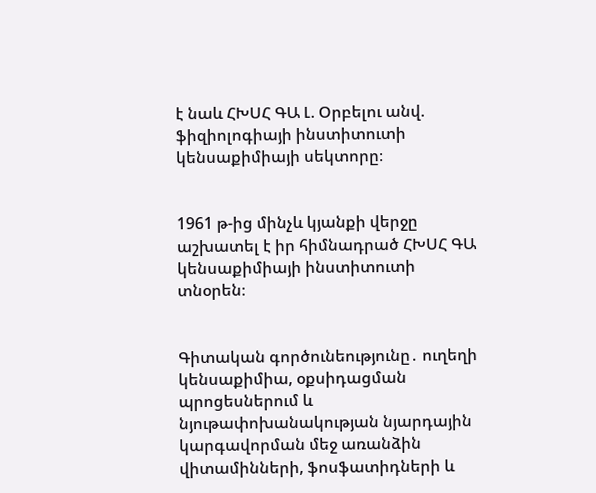է նաև ՀԽՍՀ ԳԱ Լ. Օրբելու անվ.  ֆիզիոլոգիայի ինստիտուտի կենսաքիմիայի սեկտորը։


1961 թ-ից մինչև կյանքի վերջը աշխատել է իր հիմնադրած ՀԽՍՀ ԳԱ կենսաքիմիայի ինստիտուտի տնօրեն։


Գիտական գործունեությունը․ ուղեղի կենսաքիմիա, օքսիդացման պրոցեսներում և նյութափոխանակության նյարդային կարգավորման մեջ առանձին վիտամինների, ֆոսֆատիդների և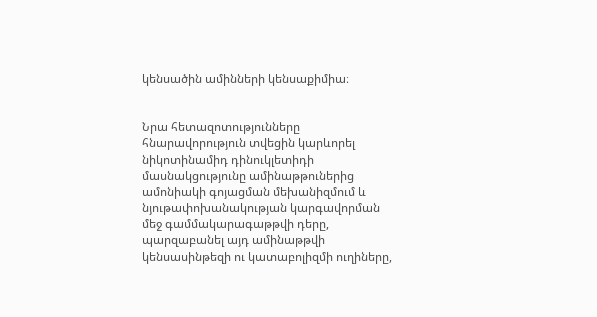կենսածին ամինների կենսաքիմիա։


Նրա հետազոտությունները հնարավորություն տվեցին կարևորել նիկոտինամիդ դինուկլետիդի մասնակցությունը ամինաթթուներից ամոնիակի գոյացման մեխանիզմում և նյութափոխանակության կարգավորման մեջ գամմակարագաթթվի դերը, պարզաբանել այդ ամինաթթվի կենսասինթեզի ու կատաբոլիզմի ուղիները,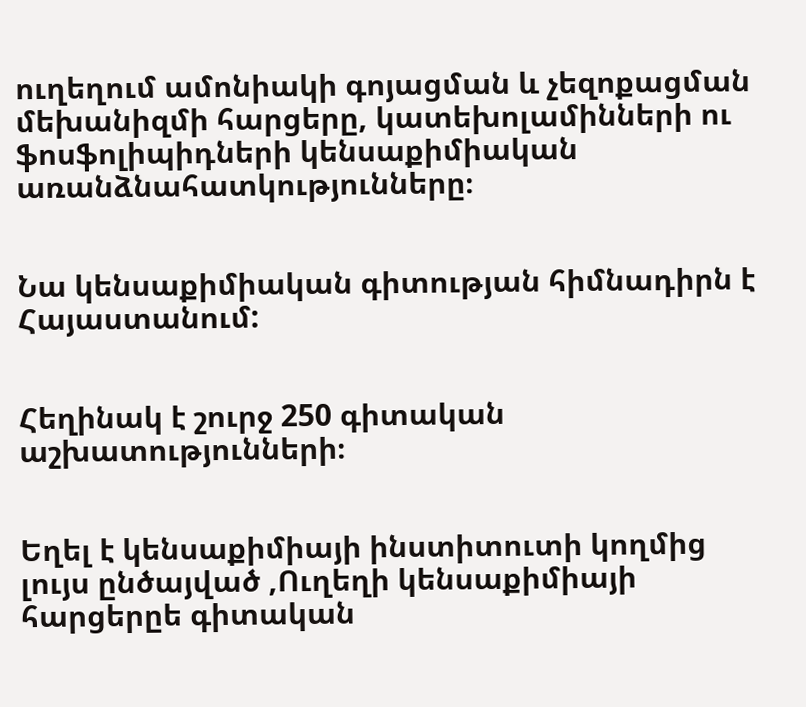ուղեղում ամոնիակի գոյացման և չեզոքացման մեխանիզմի հարցերը, կատեխոլամինների ու ֆոսֆոլիպիդների կենսաքիմիական առանձնահատկությունները։


Նա կենսաքիմիական գիտության հիմնադիրն է Հայաստանում:


Հեղինակ է շուրջ 250 գիտական աշխատությունների։


Եղել է կենսաքիմիայի ինստիտուտի կողմից լույս ընծայված ,Ուղեղի կենսաքիմիայի հարցերըե գիտական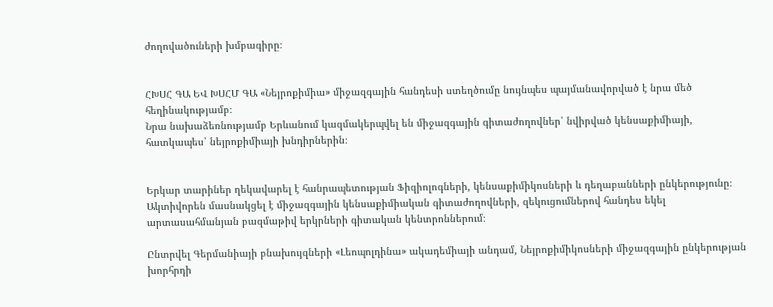ժողովածուների խմբագիրը։


ՀԽՍՀ ԳԱ ԵՎ ԽՍՀՄ ԳԱ «Նեյրոքիմիա» միջազգային հանդեսի ստեղծումը նույնպես պայմանավորված է նրա մեծ հեղինակությամբ։
Նրա նախաձեռնությամբ Երևանում կազմակերպվել են միջազգային գիտաժողովներ՝ նվիրված կենսաքիմիայի, հատկապես՝ նեյրոքիմիայի խնդիրներին։


Երկար տարիներ ղեկավարել է հանրապետության Ֆիզիոլոգների, կենսաքիմիկոսների և դեղաբանների ընկերությունը։
Ակտիվորեն մասնակցել է միջազգային կենսաքիմիական գիտաժողովների, զեկուցումներով հանդես եկել արտասահմանյան բազմաթիվ երկրների գիտական կենտրոններում։

Ընտրվել Գերմանիայի բնախույզների «Լեոպոլդինա» ակադեմիայի անդամ, Նեյրոքիմիկոսների միջազգային ընկերության խորհրդի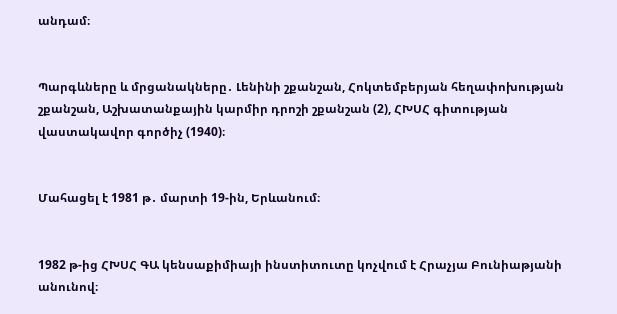անդամ։


Պարգևները և մրցանակները․ Լենինի շքանշան, Հոկտեմբերյան հեղափոխության շքանշան, Աշխատանքային կարմիր դրոշի շքանշան (2), ՀԽՍՀ գիտության վաստակավոր գործիչ (1940)։


Մահացել է 1981 թ․ մարտի 19-ին, Երևանում։


1982 թ-ից ՀԽՍՀ ԳԱ կենսաքիմիայի ինստիտուտը կոչվում է Հրաչյա Բունիաթյանի անունով։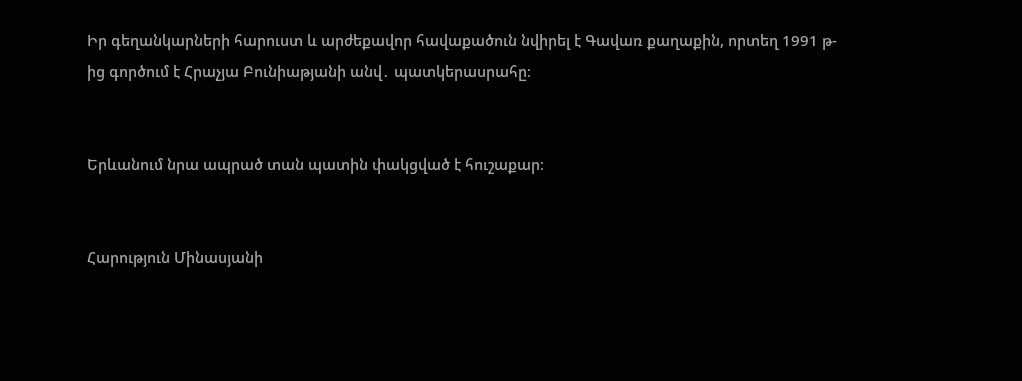Իր գեղանկարների հարուստ և արժեքավոր հավաքածուն նվիրել է Գավառ քաղաքին, որտեղ 1991 թ-ից գործում է Հրաչյա Բունիաթյանի անվ․ պատկերասրահը։


Երևանում նրա ապրած տան պատին փակցված է հուշաքար։


Հարություն Մինասյանի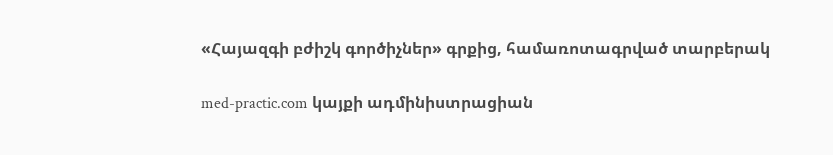«Հայազգի բժիշկ գործիչներ» գրքից, համառոտագրված տարբերակ

med-practic.com կայքի ադմինիստրացիան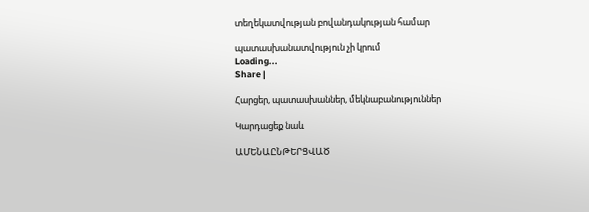տեղեկատվության բովանդակության համար

պատասխանատվություն չի կրում
Loading...
Share |

Հարցեր, պատասխաններ, մեկնաբանություններ

Կարդացեք նաև

ԱՄԵՆԱԸՆԹԵՐՑՎԱԾ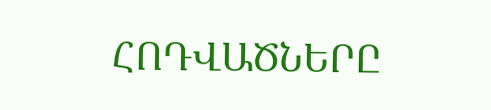ՀՈԴՎԱԾՆԵՐԸ